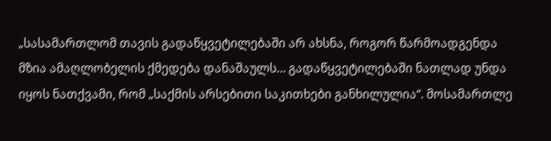„სასამართლომ თავის გადაწყვეტილებაში არ ახსნა, როგორ წარმოადგენდა მზია ამაღლობელის ქმედება დანაშაულს… გადაწყვეტილებაში ნათლად უნდა იყოს ნათქვამი, რომ „საქმის არსებითი საკითხები განხილულია“. მოსამართლე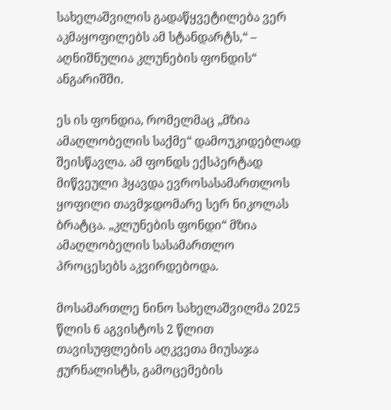სახელაშვილის გადაწყვეტილება ვერ აკმაყოფილებს ამ სტანდარტს,“ – აღნიშნულია კლუნების ფონდის“ ანგარიშში.

ეს ის ფონდია, რომელმაც „მზია ამაღლობელის საქმე“ დამოუკიდებლად შეისწავლა. ამ ფონდს ექსპერტად მიწვეული ჰყავდა ევროსასამართლოს ყოფილი თავმჯდომარე სერ ნიკოლას ბრატცა. „კლუნების ფონდი“ მზია ამაღლობელის სასამართლო პროცესებს აკვირდებოდა.

მოსამართლე ნინო სახელაშვილმა 2025 წლის 6 აგვისტოს 2 წლით თავისუფლების აღკვეთა მიუსაჯა ჟურნალისტს, გამოცემების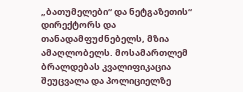„ბათუმელები“ და ნეტგაზეთის“ დირექტორს და თანადამფუძნებელს, მზია ამაღლობელს. მოსამართლემ ბრალდებას კვალიფიკაცია შეუცვალა და პოლიციელზე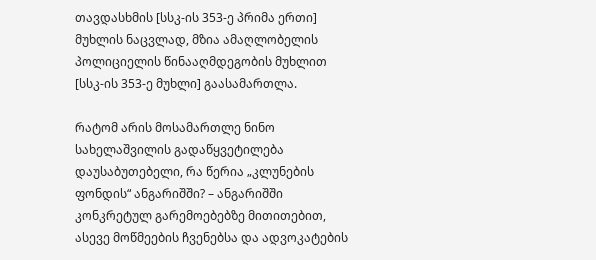თავდასხმის [სსკ-ის 353-ე პრიმა ერთი] მუხლის ნაცვლად, მზია ამაღლობელის პოლიციელის წინააღმდეგობის მუხლით [სსკ-ის 353-ე მუხლი] გაასამართლა.

რატომ არის მოსამართლე ნინო სახელაშვილის გადაწყვეტილება დაუსაბუთებელი, რა წერია „კლუნების ფონდის“ ანგარიშში? – ანგარიშში კონკრეტულ გარემოებებზე მითითებით, ასევე მოწმეების ჩვენებსა და ადვოკატების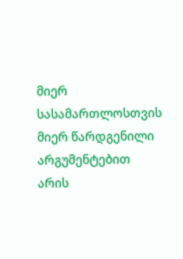მიერ სასამართლოსთვის მიერ წარდგენილი არგუმენტებით არის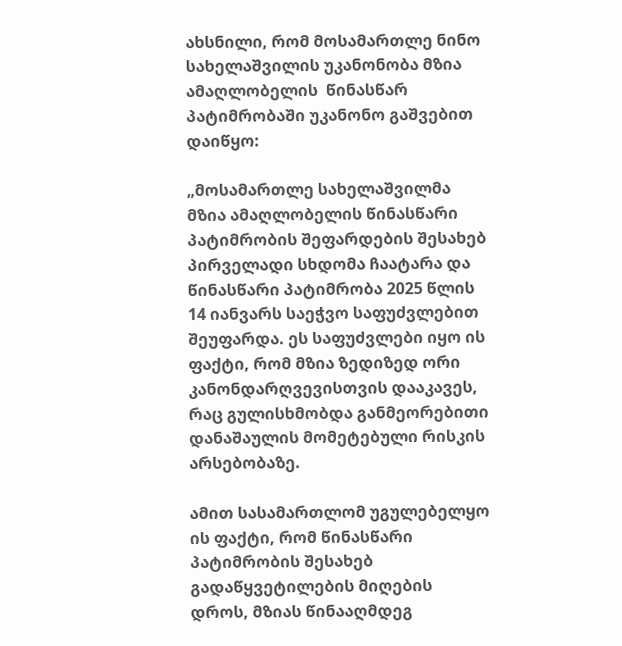ახსნილი, რომ მოსამართლე ნინო სახელაშვილის უკანონობა მზია ამაღლობელის  წინასწარ პატიმრობაში უკანონო გაშვებით დაიწყო:

„მოსამართლე სახელაშვილმა მზია ამაღლობელის წინასწარი პატიმრობის შეფარდების შესახებ პირველადი სხდომა ჩაატარა და წინასწარი პატიმრობა 2025 წლის 14 იანვარს საეჭვო საფუძვლებით შეუფარდა. ეს საფუძვლები იყო ის ფაქტი, რომ მზია ზედიზედ ორი კანონდარღვევისთვის დააკავეს, რაც გულისხმობდა განმეორებითი დანაშაულის მომეტებული რისკის არსებობაზე.

ამით სასამართლომ უგულებელყო ის ფაქტი, რომ წინასწარი პატიმრობის შესახებ გადაწყვეტილების მიღების დროს, მზიას წინააღმდეგ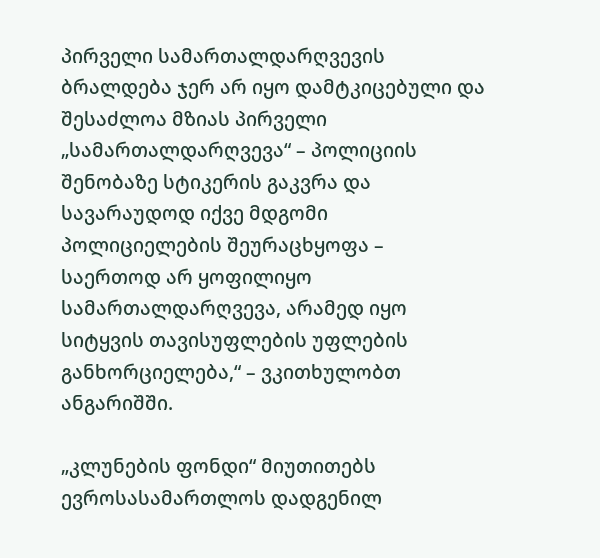პირველი სამართალდარღვევის ბრალდება ჯერ არ იყო დამტკიცებული და შესაძლოა მზიას პირველი „სამართალდარღვევა“ – პოლიციის შენობაზე სტიკერის გაკვრა და სავარაუდოდ იქვე მდგომი პოლიციელების შეურაცხყოფა – საერთოდ არ ყოფილიყო სამართალდარღვევა, არამედ იყო სიტყვის თავისუფლების უფლების განხორციელება,“ – ვკითხულობთ ანგარიშში.

„კლუნების ფონდი“ მიუთითებს ევროსასამართლოს დადგენილ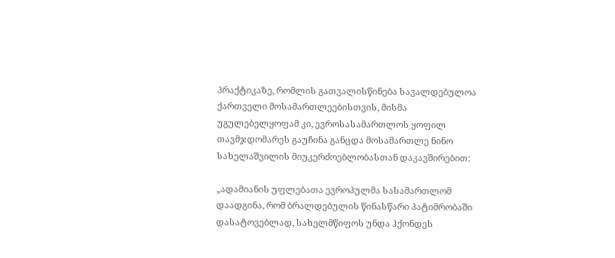პრაქტიკაზე, რომლის გათვალისწინება სავალდებულოა ქართველი მოსამართლეებისთვის, მისმა უგულებელყოფამ კი, ევროსასამართლოს ყოფილ თავმჯდომარეს გაუჩინა განცდა მოსამართლე ნინო სახელაშვილის მიუკერძოებლობასთან დაკავშირებით:

„ადამიანის უფლებათა ევროპულმა სასამართლომ დაადგინა, რომ ბრალდებულის წინასწარი პატიმრობაში დასატოვებლად, სახელმწიფოს უნდა ჰქონდეს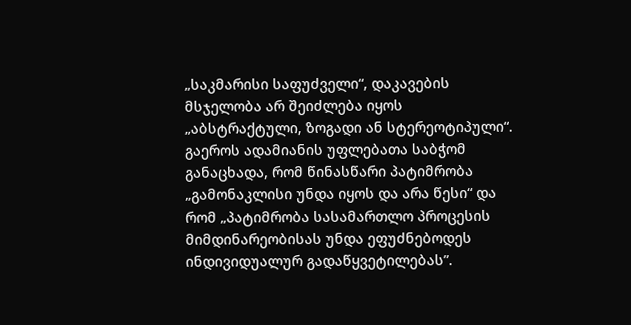„საკმარისი საფუძველი“, დაკავების მსჯელობა არ შეიძლება იყოს „აბსტრაქტული, ზოგადი ან სტერეოტიპული“. გაეროს ადამიანის უფლებათა საბჭომ განაცხადა, რომ წინასწარი პატიმრობა „გამონაკლისი უნდა იყოს და არა წესი“ და რომ „პატიმრობა სასამართლო პროცესის მიმდინარეობისას უნდა ეფუძნებოდეს ინდივიდუალურ გადაწყვეტილებას”.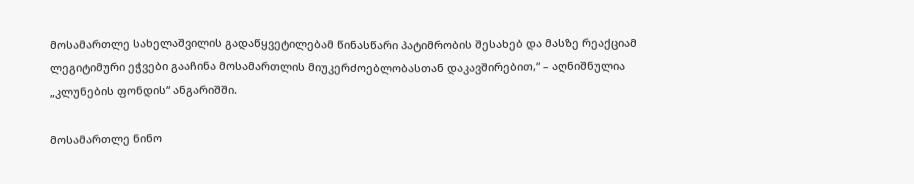მოსამართლე სახელაშვილის გადაწყვეტილებამ წინასწარი პატიმრობის შესახებ და მასზე რეაქციამ ლეგიტიმური ეჭვები გააჩინა მოსამართლის მიუკერძოებლობასთან დაკავშირებით,“ – აღნიშნულია „კლუნების ფონდის“ ანგარიშში.

მოსამართლე ნინო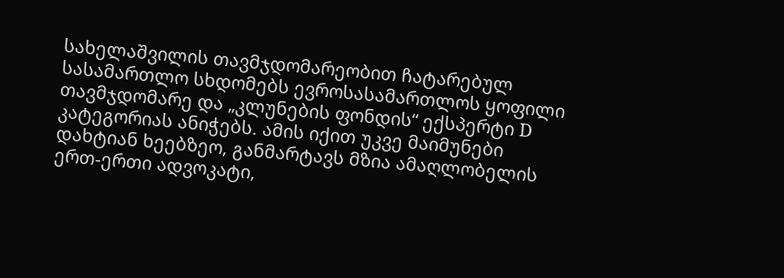სახელაშვილის თავმჯდომარეობით ჩატარებულ სასამართლო სხდომებს ევროსასამართლოს ყოფილი თავმჯდომარე და „კლუნების ფონდის“ ექსპერტი D კატეგორიას ანიჭებს. ამის იქით უკვე მაიმუნები დახტიან ხეებზეო, განმარტავს მზია ამაღლობელის ერთ-ერთი ადვოკატი,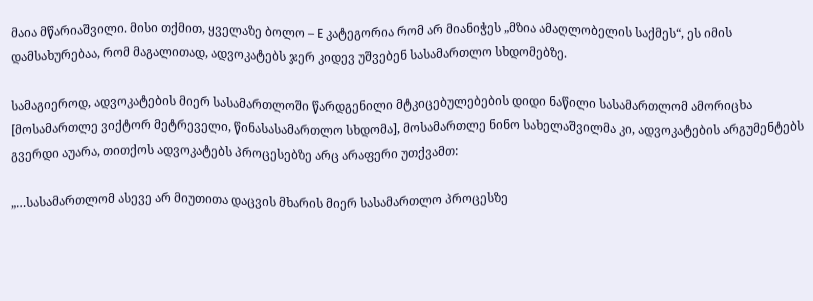მაია მწარიაშვილი. მისი თქმით, ყველაზე ბოლო – E კატეგორია რომ არ მიანიჭეს „მზია ამაღლობელის საქმეს“, ეს იმის დამსახურებაა, რომ მაგალითად, ადვოკატებს ჯერ კიდევ უშვებენ სასამართლო სხდომებზე.

სამაგიეროდ, ადვოკატების მიერ სასამართლოში წარდგენილი მტკიცებულებების დიდი ნაწილი სასამართლომ ამორიცხა [მოსამართლე ვიქტორ მეტრეველი, წინასასამართლო სხდომა], მოსამართლე ნინო სახელაშვილმა კი, ადვოკატების არგუმენტებს გვერდი აუარა, თითქოს ადვოკატებს პროცესებზე არც არაფერი უთქვამთ:

„…სასამართლომ ასევე არ მიუთითა დაცვის მხარის მიერ სასამართლო პროცესზე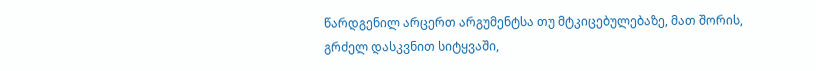წარდგენილ არცერთ არგუმენტსა თუ მტკიცებულებაზე, მათ შორის, გრძელ დასკვნით სიტყვაში,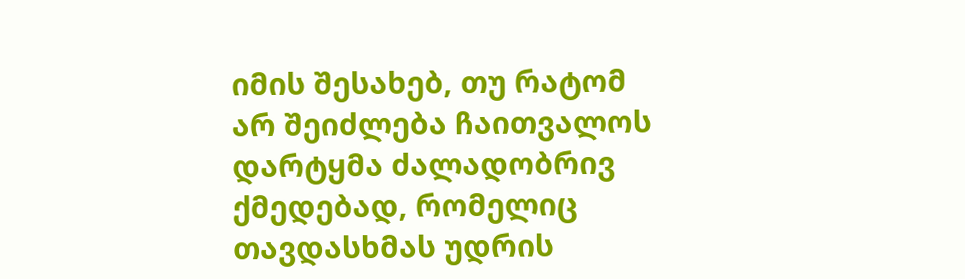იმის შესახებ, თუ რატომ არ შეიძლება ჩაითვალოს დარტყმა ძალადობრივ ქმედებად, რომელიც თავდასხმას უდრის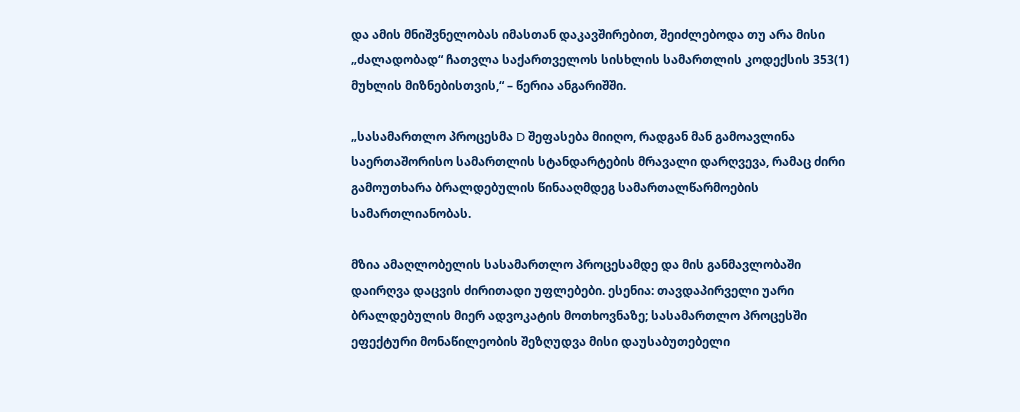და ამის მნიშვნელობას იმასთან დაკავშირებით, შეიძლებოდა თუ არა მისი „ძალადობად“ ჩათვლა საქართველოს სისხლის სამართლის კოდექსის 353(1) მუხლის მიზნებისთვის,“ – წერია ანგარიშში.

„სასამართლო პროცესმა D შეფასება მიიღო, რადგან მან გამოავლინა საერთაშორისო სამართლის სტანდარტების მრავალი დარღვევა, რამაც ძირი გამოუთხარა ბრალდებულის წინააღმდეგ სამართალწარმოების სამართლიანობას.

მზია ამაღლობელის სასამართლო პროცესამდე და მის განმავლობაში დაირღვა დაცვის ძირითადი უფლებები. ესენია: თავდაპირველი უარი ბრალდებულის მიერ ადვოკატის მოთხოვნაზე; სასამართლო პროცესში ეფექტური მონაწილეობის შეზღუდვა მისი დაუსაბუთებელი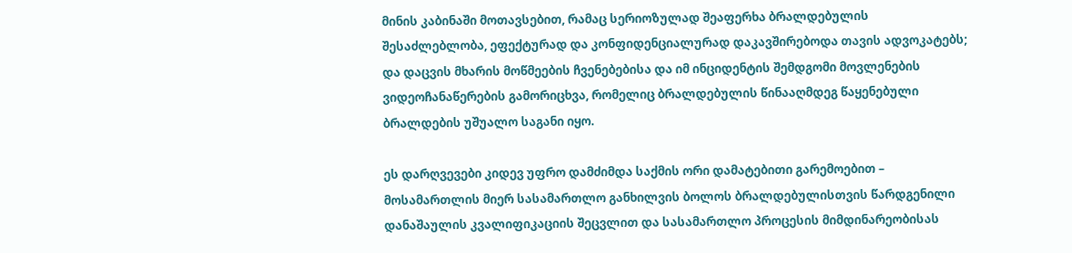მინის კაბინაში მოთავსებით, რამაც სერიოზულად შეაფერხა ბრალდებულის შესაძლებლობა, ეფექტურად და კონფიდენციალურად დაკავშირებოდა თავის ადვოკატებს; და დაცვის მხარის მოწმეების ჩვენებებისა და იმ ინციდენტის შემდგომი მოვლენების ვიდეოჩანაწერების გამორიცხვა, რომელიც ბრალდებულის წინააღმდეგ წაყენებული ბრალდების უშუალო საგანი იყო.

ეს დარღვევები კიდევ უფრო დამძიმდა საქმის ორი დამატებითი გარემოებით – მოსამართლის მიერ სასამართლო განხილვის ბოლოს ბრალდებულისთვის წარდგენილი დანაშაულის კვალიფიკაციის შეცვლით და სასამართლო პროცესის მიმდინარეობისას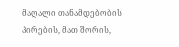მაღალი თანამდებობის პირების, მათ შორის,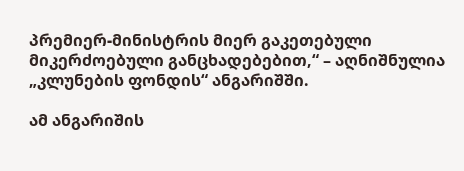პრემიერ-მინისტრის მიერ გაკეთებული მიკერძოებული განცხადებებით,“ – აღნიშნულია „კლუნების ფონდის“ ანგარიშში.

ამ ანგარიშის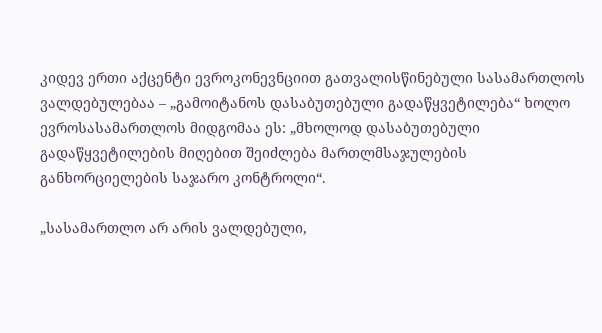კიდევ ერთი აქცენტი ევროკონევნციით გათვალისწინებული სასამართლოს ვალდებულებაა – „გამოიტანოს დასაბუთებული გადაწყვეტილება“ ხოლო ევროსასამართლოს მიდგომაა ეს: „მხოლოდ დასაბუთებული გადაწყვეტილების მიღებით შეიძლება მართლმსაჯულების განხორციელების საჯარო კონტროლი“.

„სასამართლო არ არის ვალდებული,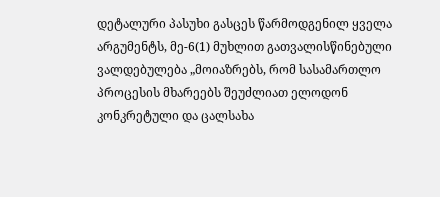დეტალური პასუხი გასცეს წარმოდგენილ ყველა არგუმენტს, მე-6(1) მუხლით გათვალისწინებული ვალდებულება „მოიაზრებს, რომ სასამართლო პროცესის მხარეებს შეუძლიათ ელოდონ კონკრეტული და ცალსახა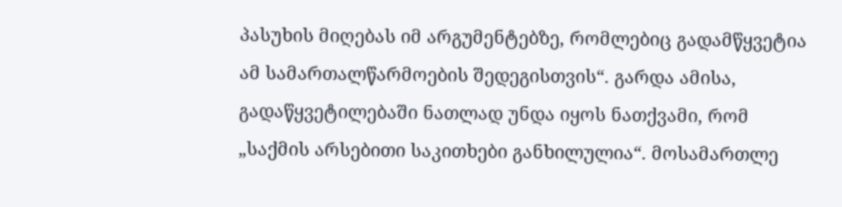პასუხის მიღებას იმ არგუმენტებზე, რომლებიც გადამწყვეტია ამ სამართალწარმოების შედეგისთვის“. გარდა ამისა, გადაწყვეტილებაში ნათლად უნდა იყოს ნათქვამი, რომ „საქმის არსებითი საკითხები განხილულია“. მოსამართლე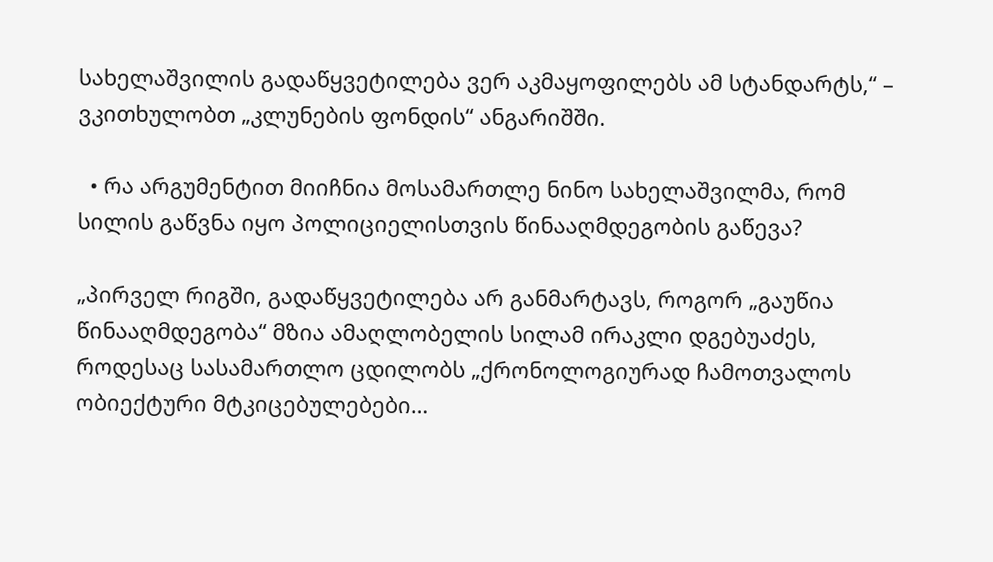სახელაშვილის გადაწყვეტილება ვერ აკმაყოფილებს ამ სტანდარტს,“ – ვკითხულობთ „კლუნების ფონდის“ ანგარიშში.

  • რა არგუმენტით მიიჩნია მოსამართლე ნინო სახელაშვილმა, რომ სილის გაწვნა იყო პოლიციელისთვის წინააღმდეგობის გაწევა?

„პირველ რიგში, გადაწყვეტილება არ განმარტავს, როგორ „გაუწია წინააღმდეგობა“ მზია ამაღლობელის სილამ ირაკლი დგებუაძეს, როდესაც სასამართლო ცდილობს „ქრონოლოგიურად ჩამოთვალოს ობიექტური მტკიცებულებები…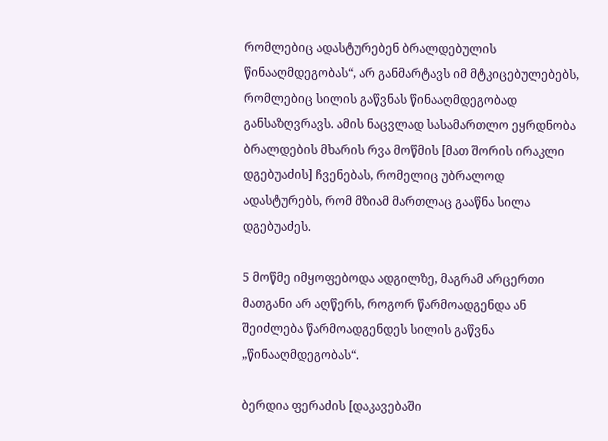რომლებიც ადასტურებენ ბრალდებულის წინააღმდეგობას“, არ განმარტავს იმ მტკიცებულებებს, რომლებიც სილის გაწვნას წინააღმდეგობად განსაზღვრავს. ამის ნაცვლად სასამართლო ეყრდნობა ბრალდების მხარის რვა მოწმის [მათ შორის ირაკლი დგებუაძის] ჩვენებას, რომელიც უბრალოდ ადასტურებს, რომ მზიამ მართლაც გააწნა სილა დგებუაძეს.

5 მოწმე იმყოფებოდა ადგილზე, მაგრამ არცერთი მათგანი არ აღწერს, როგორ წარმოადგენდა ან შეიძლება წარმოადგენდეს სილის გაწვნა „წინააღმდეგობას“.

ბერდია ფერაძის [დაკავებაში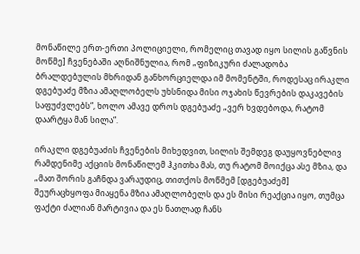მონაწილე ერთ-ერთი პოლიციელი, რომელიც თავად იყო სილის გაწვნის მოწმე] ჩვენებაში აღნიშნულია, რომ „ფიზიკური ძალადობა ბრალდებულის მხრიდან განხორციელდა იმ მომენტში, როდესაც ირაკლი დგებუაძე მზია ამაღლობელს უხსნიდა მისი ოჯახის წევრების დაკავების საფუძვლებს“, ხოლო ამავე დროს დგებუაძე „ვერ ხვდებოდა, რატომ დაარტყა მან სილა“.

ირაკლი დგებუაძის ჩვენების მიხედვით, სილის შემდეგ დაუყოვნებლივ რამდენიმე აქციის მონაწილემ ჰკითხა მას, თუ რატომ მოიქცა ასე მზია, და „მათ შორის გაჩნდა ვარაუდიც, თითქოს მოწმემ [დგებუაძემ] შეურაცხყოფა მიაყენა მზია ამაღლობელს და ეს მისი რეაქცია იყო, თუმცა ფაქტი ძალიან მარტივია და ეს ნათლად ჩანს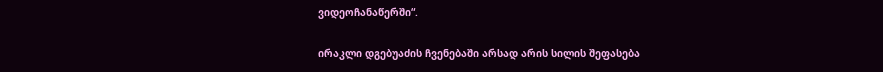ვიდეოჩანაწერში“.

ირაკლი დგებუაძის ჩვენებაში არსად არის სილის შეფასება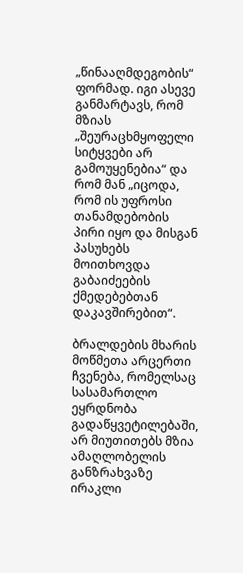„წინააღმდეგობის“ ფორმად. იგი ასევე განმარტავს, რომ მზიას „შეურაცხმყოფელი სიტყვები არ გამოუყენებია“ და რომ მან „იცოდა, რომ ის უფროსი თანამდებობის პირი იყო და მისგან პასუხებს მოითხოვდა გაბაიძეების ქმედებებთან დაკავშირებით“.

ბრალდების მხარის მოწმეთა არცერთი ჩვენება, რომელსაც სასამართლო ეყრდნობა გადაწყვეტილებაში, არ მიუთითებს მზია ამაღლობელის განზრახვაზე ირაკლი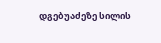დგებუაძეზე სილის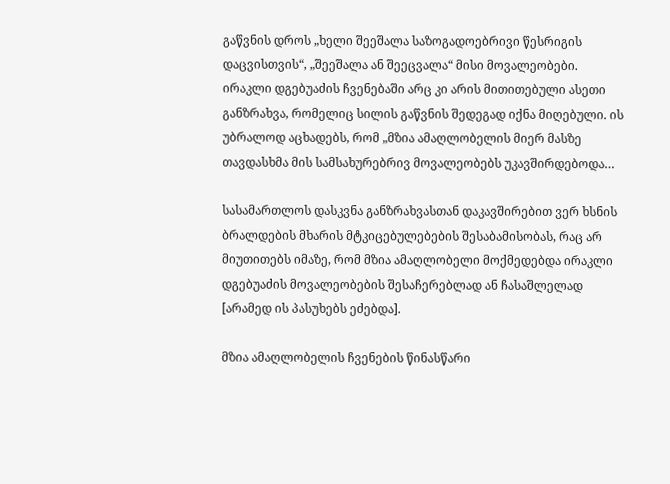გაწვნის დროს „ხელი შეეშალა საზოგადოებრივი წესრიგის დაცვისთვის“, „შეეშალა ან შეეცვალა“ მისი მოვალეობები. ირაკლი დგებუაძის ჩვენებაში არც კი არის მითითებული ასეთი განზრახვა, რომელიც სილის გაწვნის შედეგად იქნა მიღებული. ის უბრალოდ აცხადებს, რომ „მზია ამაღლობელის მიერ მასზე თავდასხმა მის სამსახურებრივ მოვალეობებს უკავშირდებოდა…

სასამართლოს დასკვნა განზრახვასთან დაკავშირებით ვერ ხსნის ბრალდების მხარის მტკიცებულებების შესაბამისობას, რაც არ მიუთითებს იმაზე, რომ მზია ამაღლობელი მოქმედებდა ირაკლი დგებუაძის მოვალეობების შესაჩერებლად ან ჩასაშლელად [არამედ ის პასუხებს ეძებდა].

მზია ამაღლობელის ჩვენების წინასწარი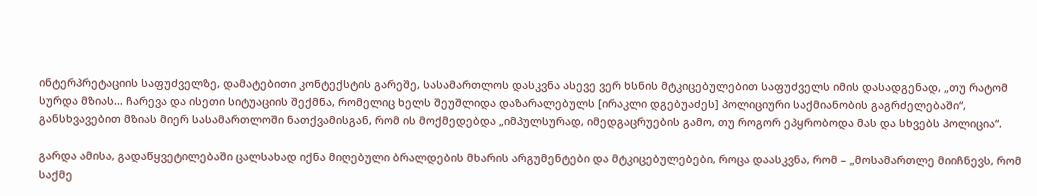ინტერპრეტაციის საფუძველზე, დამატებითი კონტექსტის გარეშე, სასამართლოს დასკვნა ასევე ვერ ხსნის მტკიცებულებით საფუძველს იმის დასადგენად, „თუ რატომ სურდა მზიას… ჩარევა და ისეთი სიტუაციის შექმნა, რომელიც ხელს შეუშლიდა დაზარალებულს [ირაკლი დგებუაძეს] პოლიციური საქმიანობის გაგრძელებაში“, განსხვავებით მზიას მიერ სასამართლოში ნათქვამისგან, რომ ის მოქმედებდა „იმპულსურად, იმედგაცრუების გამო, თუ როგორ ეპყრობოდა მას და სხვებს პოლიცია“.

გარდა ამისა, გადაწყვეტილებაში ცალსახად იქნა მიღებული ბრალდების მხარის არგუმენტები და მტკიცებულებები, როცა დაასკვნა, რომ – „მოსამართლე მიიჩნევს, რომ საქმე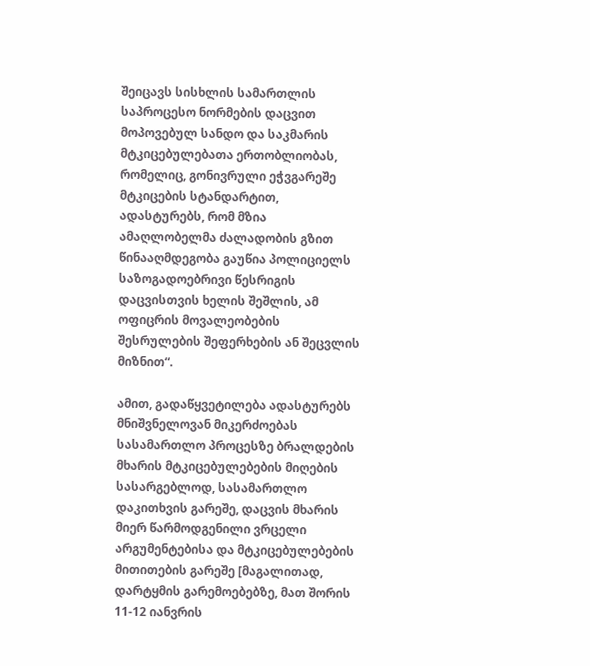შეიცავს სისხლის სამართლის საპროცესო ნორმების დაცვით მოპოვებულ სანდო და საკმარის მტკიცებულებათა ერთობლიობას, რომელიც, გონივრული ეჭვგარეშე მტკიცების სტანდარტით, ადასტურებს, რომ მზია ამაღლობელმა ძალადობის გზით წინააღმდეგობა გაუწია პოლიციელს საზოგადოებრივი წესრიგის დაცვისთვის ხელის შეშლის, ამ ოფიცრის მოვალეობების შესრულების შეფერხების ან შეცვლის მიზნით“.

ამით, გადაწყვეტილება ადასტურებს მნიშვნელოვან მიკერძოებას სასამართლო პროცესზე ბრალდების მხარის მტკიცებულებების მიღების სასარგებლოდ, სასამართლო დაკითხვის გარეშე, დაცვის მხარის მიერ წარმოდგენილი ვრცელი არგუმენტებისა და მტკიცებულებების მითითების გარეშე [მაგალითად, დარტყმის გარემოებებზე, მათ შორის 11-12 იანვრის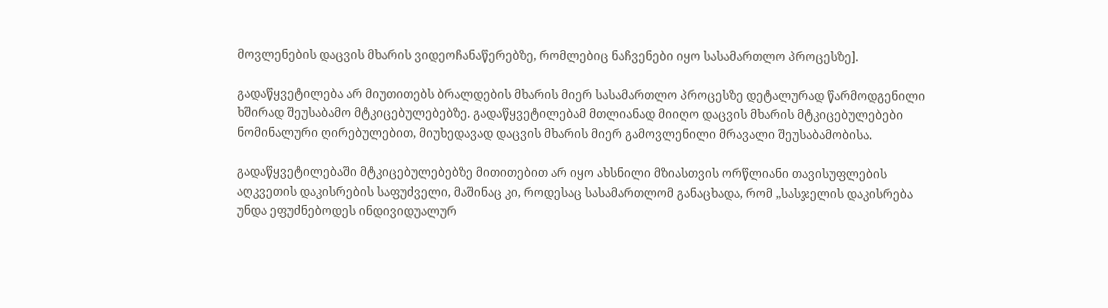მოვლენების დაცვის მხარის ვიდეოჩანაწერებზე, რომლებიც ნაჩვენები იყო სასამართლო პროცესზე].

გადაწყვეტილება არ მიუთითებს ბრალდების მხარის მიერ სასამართლო პროცესზე დეტალურად წარმოდგენილი ხშირად შეუსაბამო მტკიცებულებებზე. გადაწყვეტილებამ მთლიანად მიიღო დაცვის მხარის მტკიცებულებები ნომინალური ღირებულებით, მიუხედავად დაცვის მხარის მიერ გამოვლენილი მრავალი შეუსაბამობისა.

გადაწყვეტილებაში მტკიცებულებებზე მითითებით არ იყო ახსნილი მზიასთვის ორწლიანი თავისუფლების აღკვეთის დაკისრების საფუძველი, მაშინაც კი, როდესაც სასამართლომ განაცხადა, რომ „სასჯელის დაკისრება უნდა ეფუძნებოდეს ინდივიდუალურ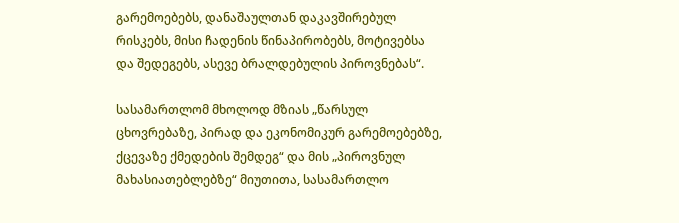გარემოებებს, დანაშაულთან დაკავშირებულ რისკებს, მისი ჩადენის წინაპირობებს, მოტივებსა და შედეგებს, ასევე ბრალდებულის პიროვნებას“.

სასამართლომ მხოლოდ მზიას „წარსულ ცხოვრებაზე, პირად და ეკონომიკურ გარემოებებზე, ქცევაზე ქმედების შემდეგ“ და მის „პიროვნულ მახასიათებლებზე“ მიუთითა, სასამართლო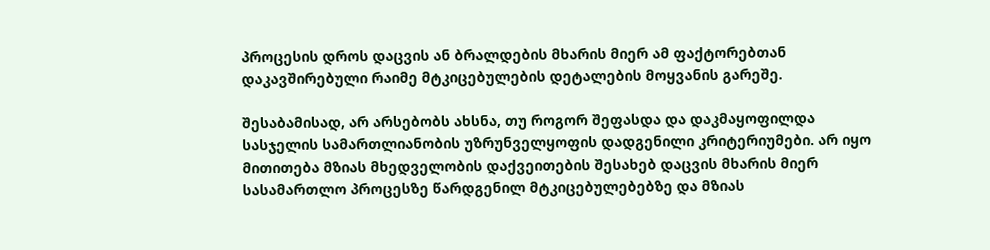პროცესის დროს დაცვის ან ბრალდების მხარის მიერ ამ ფაქტორებთან დაკავშირებული რაიმე მტკიცებულების დეტალების მოყვანის გარეშე.

შესაბამისად, არ არსებობს ახსნა, თუ როგორ შეფასდა და დაკმაყოფილდა სასჯელის სამართლიანობის უზრუნველყოფის დადგენილი კრიტერიუმები. არ იყო მითითება მზიას მხედველობის დაქვეითების შესახებ დაცვის მხარის მიერ სასამართლო პროცესზე წარდგენილ მტკიცებულებებზე და მზიას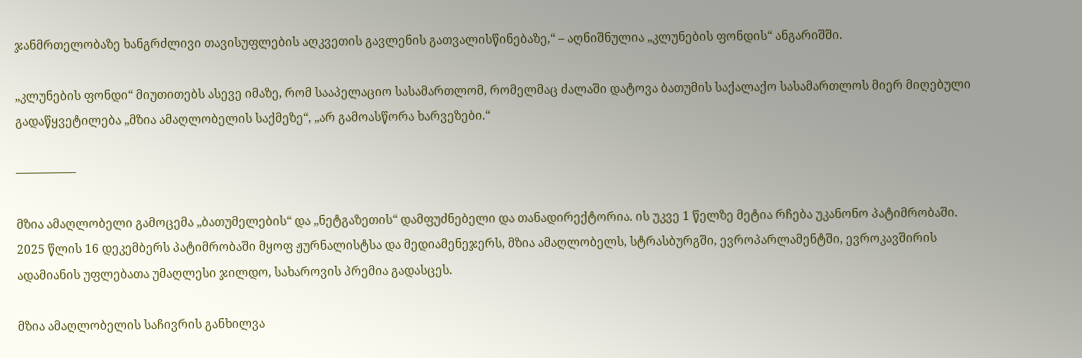ჯანმრთელობაზე ხანგრძლივი თავისუფლების აღკვეთის გავლენის გათვალისწინებაზე,“ – აღნიშნულია „კლუნების ფონდის“ ანგარიშში.

„კლუნების ფონდი“ მიუთითებს ასევე იმაზე, რომ სააპელაციო სასამართლომ, რომელმაც ძალაში დატოვა ბათუმის საქალაქო სასამართლოს მიერ მიღებული გადაწყვეტილება „მზია ამაღლობელის საქმეზე“, „არ გამოასწორა ხარვეზები.“

—————

მზია ამაღლობელი გამოცემა „ბათუმელების“ და „ნეტგაზეთის“ დამფუძნებელი და თანადირექტორია. ის უკვე 1 წელზე მეტია რჩება უკანონო პატიმრობაში. 2025 წლის 16 დეკემბერს პატიმრობაში მყოფ ჟურნალისტსა და მედიამენეჯერს, მზია ამაღლობელს, სტრასბურგში, ევროპარლამენტში, ევროკავშირის ადამიანის უფლებათა უმაღლესი ჯილდო, სახაროვის პრემია გადასცეს.

მზია ამაღლობელის საჩივრის განხილვა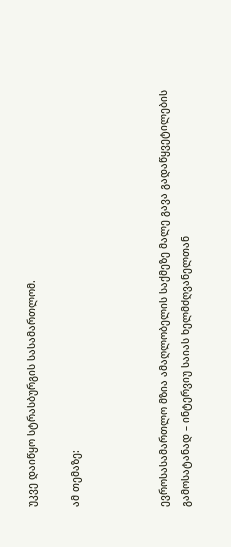უკვე დაიწყო სტრასბურგის სასამართლომ.

ამ თემაზე:



ევროსასამართლო მზია ამაღლობელის საქმეზე მალე გავა გადაწყვეტილების გამოსატანად – ინტერვიუ საიას ხელმძღვანელთან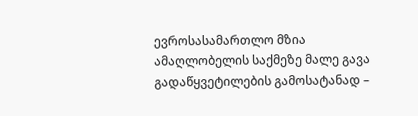ევროსასამართლო მზია ამაღლობელის საქმეზე მალე გავა გადაწყვეტილების გამოსატანად –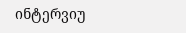ინტერვიუ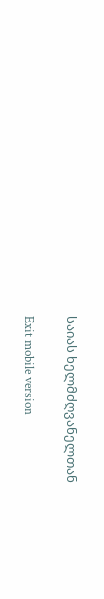საიას ხელმძღვანელთან

Exit mobile version